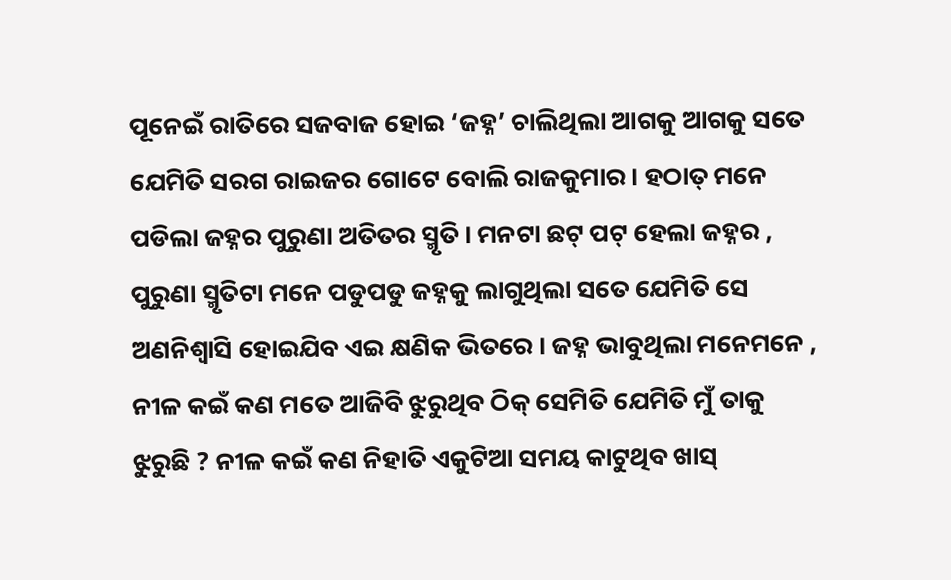ପୂନେଇଁ ରାତିରେ ସଜବାଜ ହୋଇ ‘ଜହ୍ନ’ ଚାଲିଥିଲା ଆଗକୁ ଆଗକୁ ସତେ ଯେମିତି ସରଗ ରାଇଜର ଗୋଟେ ବୋଲି ରାଜକୁମାର । ହଠାତ୍ ମନେ ପଡିଲା ଜହ୍ନର ପୁରୁଣା ଅତିତର ସ୍ମୃତି । ମନଟା ଛଟ୍ ପଟ୍ ହେଲା ଜହ୍ନର , ପୁରୁଣା ସ୍ମୃତିଟା ମନେ ପଡୁପଡୁ ଜହ୍ନକୁ ଲାଗୁଥିଲା ସତେ ଯେମିତି ସେ ଅଣନିଶ୍ୱାସି ହୋଇଯିବ ଏଇ କ୍ଷଣିକ ଭିତରେ । ଜହ୍ନ ଭାବୁଥିଲା ମନେମନେ , ନୀଳ କଇଁ କଣ ମତେ ଆଜିବି ଝୁରୁଥିବ ଠିକ୍ ସେମିତି ଯେମିତି ମୁଁ ତାକୁ ଝୁରୁଛି ? ନୀଳ କଇଁ କଣ ନିହାତି ଏକୁଟିଆ ସମୟ କାଟୁଥିବ ଖାସ୍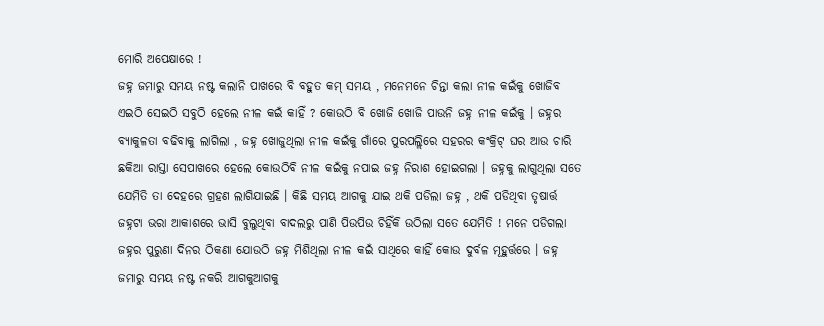ମୋରି ଅପେକ୍ଷାରେ !
ଜହ୍ନ ଜମାରୁ ସମୟ ନଷ୍ଟ କଲାନି ପାଖରେ ବି ବହୁତ କମ୍ ସମୟ , ମନେମନେ ଚିନ୍ତା କଲା ନୀଳ କଇଁକୁ ଖୋଜିବ ଏଇଠି ସେଇଠି ସବୁଠି ହେଲେ ନୀଳ କଇଁ କାହିଁ ? କୋଉଠି ବି ଖୋଜି ଖୋଜି ପାଉନି ଜହ୍ନ ନୀଳ କଇଁକୁ । ଜହ୍ନର ବ୍ୟାକୁଳତା ବଢିବାକୁ ଲାଗିଲା , ଜହ୍ନ ଖୋଜୁଥିଲା ନୀଳ କଇଁକୁ ଗାଁରେ ପୁରପଲ୍ଲିରେ ସହରର କଂକ୍ରିଟ୍ ଘର ଆଉ ଚାରି ଛକିଆ ରାସ୍ତା ସେପାଖରେ ହେଲେ କୋଉଠିବି ନୀଳ କଇଁକୁ ନପାଇ ଜହ୍ନ ନିରାଶ ହୋଇଗଲା । ଜହ୍ନକୁ ଲାଗୁଥିଲା ସତେ ଯେମିତି ତା ଦେହରେ ଗ୍ରହଣ ଲାଗିଯାଇଛି । କିଛି ସମୟ ଆଗକୁ ଯାଇ ଥକି ପଡିଲା ଜହ୍ନ , ଥକି ପଡିଥିବା ତୃଷାର୍ତ୍ତ ଜହ୍ନଟା ଭରା ଆକାଶରେ ଭାସି ବୁଲୁଥିବା ବାଦଲରୁ ପାଣି ପିଉପିଉ ଚିହିଁକି ଉଠିଲା ସତେ ଯେମିତି ! ମନେ ପଡିଗଲା ଜହ୍ନର ପୁରୁଣା ଦିନର ଠିକଣା ଯୋଉଠି ଜହ୍ନ ମିଶିଥିଲା ନୀଳ କଇଁ ସାଥିରେ କାହିଁ କୋଉ ଦୁର୍ବଳ ମୂହୁର୍ତ୍ତରେ । ଜହ୍ନ ଜମାରୁ ସମୟ ନଷ୍ଟ ନକରି ଆଗକୁଆଗକୁ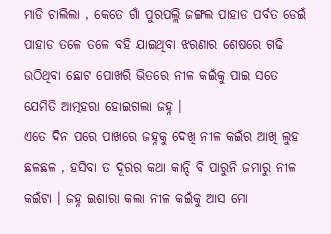ମାଡି ଚାଲିଲା , କେତେ ଗାଁ ପୁରପଲ୍ଲି ଜଙ୍ଗଲ ପାହାଡ ପର୍ବତ ଡେଇଁ ପାହାଡ ତଳେ ତଳେ ବହି ଯାଇଥିବା ଝରଣାର ଶେଷରେ ଗଢି ଉଠିଥିବା ଛୋଟ ପୋଖରି ଭିତରେ ନୀଳ କଇଁକୁ ପାଇ ସତେ ଯେମିତି ଆତ୍ମହରା ହୋଇଗଲା ଜହ୍ନ ।
ଏତେ ଦିନ ପରେ ପାଖରେ ଜହ୍ନକୁ ଦେଖି ନୀଳ କଇଁର ଆଖି ଲୁହ ଛଳଛଳ , ହସିବା ତ ଦୂରର କଥା କାନ୍ଦି ବି ପାରୁନି ଜମାରୁ ନୀଳ କଇଁଟା । ଜହ୍ନ ଇଶାରା କଲା ନୀଳ କଇଁକୁ ଆସ ମୋ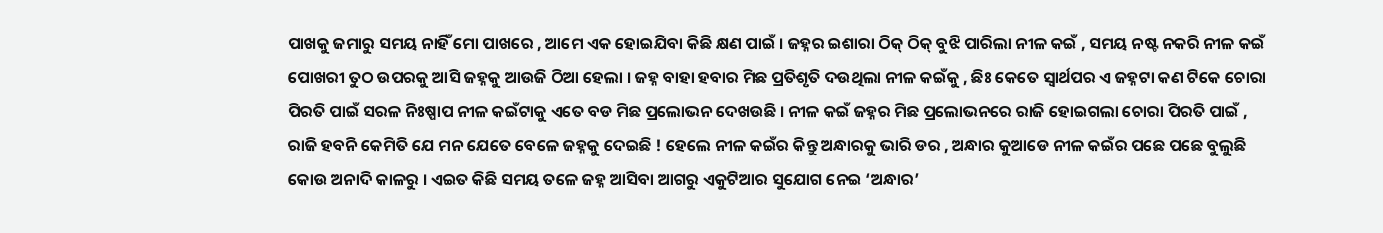ପାଖକୁ ଜମାରୁ ସମୟ ନାହିଁ ମୋ ପାଖରେ , ଆମେ ଏକ ହୋଇଯିବା କିଛି କ୍ଷଣ ପାଇଁ । ଜହ୍ନର ଇଶାରା ଠିକ୍ ଠିକ୍ ବୁଝି ପାରିଲା ନୀଳ କଇଁ , ସମୟ ନଷ୍ଟ ନକରି ନୀଳ କଇଁ ପୋଖରୀ ତୁଠ ଉପରକୁ ଆସି ଜହ୍ନକୁ ଆଉଜି ଠିଆ ହେଲା । ଜହ୍ନ ବାହା ହବାର ମିଛ ପ୍ରତିଶୃତି ଦଉଥିଲା ନୀଳ କଇଁକୁ , ଛିଃ କେତେ ସ୍ୱାର୍ଥପର ଏ ଜହ୍ନଟା କଣ ଟିକେ ଚୋରା ପିରତି ପାଇଁ ସରଳ ନିଃଷ୍ପାପ ନୀଳ କଇଁଟାକୁ ଏତେ ବଡ ମିଛ ପ୍ରଲୋଭନ ଦେଖଉଛି । ନୀଳ କଇଁ ଜହ୍ନର ମିଛ ପ୍ରଲୋଭନରେ ରାଜି ହୋଇଗଲା ଚୋରା ପିରତି ପାଇଁ , ରାଜି ହବନି କେମିତି ଯେ ମନ ଯେତେ ବେଳେ ଜହ୍ନକୁ ଦେଇଛି ! ହେଲେ ନୀଳ କଇଁର କିନ୍ତୁ ଅନ୍ଧାରକୁ ଭାରି ଡର , ଅନ୍ଧାର କୁଆଡେ ନୀଳ କଇଁର ପଛେ ପଛେ ବୁଲୁଛି କୋଉ ଅନାଦି କାଳରୁ । ଏଇତ କିଛି ସମୟ ତଳେ ଜହ୍ନ ଆସିବା ଆଗରୁ ଏକୁଟିଆର ସୁଯୋଗ ନେଇ ‘ଅନ୍ଧାର’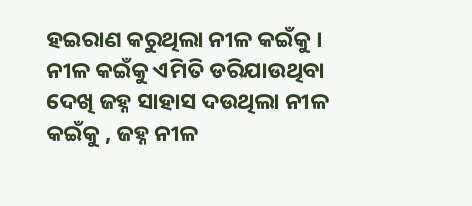ହଇରାଣ କରୁଥିଲା ନୀଳ କଇଁକୁ । ନୀଳ କଇଁକୁ ଏମିତି ଡରିଯାଉଥିବା ଦେଖି ଜହ୍ନ ସାହାସ ଦଉଥିଲା ନୀଳ କଇଁକୁ , ଜହ୍ନ ନୀଳ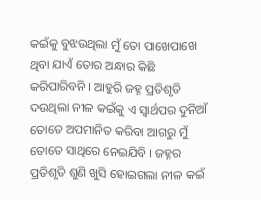କଇଁକୁ ବୁଝଉଥିଲା ମୁଁ ତୋ ପାଖେପାଖେ ଥିବା ଯାଏଁ ତୋର ଅନ୍ଧାର କିଛି କରିପାରିବନି । ଆହୁରି ଜହ୍ନ ପ୍ରତିଶୃତି ଦଉଥିଲା ନୀଳ କଇଁକୁ ଏ ସ୍ୱାର୍ଥପର ଦୁନିଆଁ ତୋତେ ଅପମାନିତ କରିବା ଆଗରୁ ମୁଁ ତୋତେ ସାଥିରେ ନେଇଯିବି । ଜହ୍ନର ପ୍ରତିଶୃତି ଶୁଣି ଖୁସି ହୋଇଗଲା ନୀଳ କଇଁ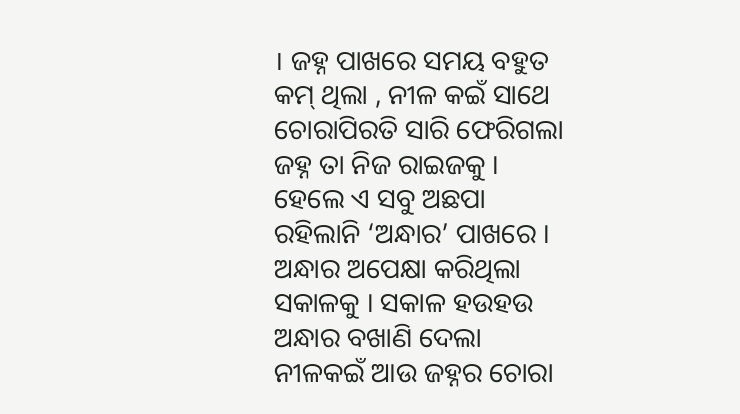। ଜହ୍ନ ପାଖରେ ସମୟ ବହୁତ କମ୍ ଥିଲା , ନୀଳ କଇଁ ସାଥେ ଚୋରାପିରତି ସାରି ଫେରିଗଲା ଜହ୍ନ ତା ନିଜ ରାଇଜକୁ । ହେଲେ ଏ ସବୁ ଅଛପା ରହିଲାନି ‘ଅନ୍ଧାର’ ପାଖରେ । ଅନ୍ଧାର ଅପେକ୍ଷା କରିଥିଲା ସକାଳକୁ । ସକାଳ ହଉହଉ ଅନ୍ଧାର ବଖାଣି ଦେଲା ନୀଳକଇଁ ଆଉ ଜହ୍ନର ଚୋରା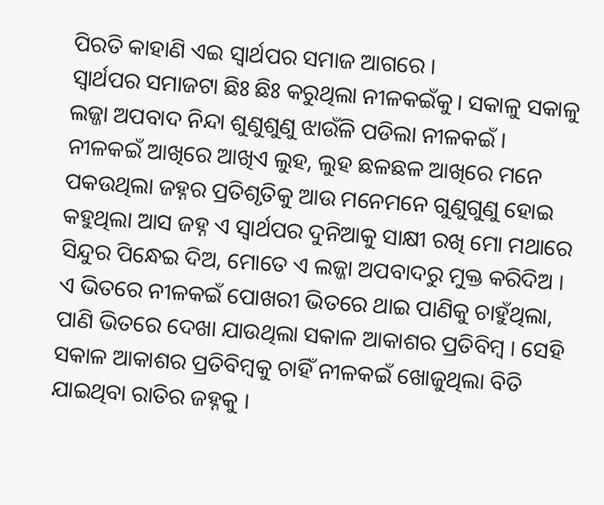ପିରତି କାହାଣି ଏଇ ସ୍ୱାର୍ଥପର ସମାଜ ଆଗରେ ।
ସ୍ୱାର୍ଥପର ସମାଜଟା ଛିଃ ଛିଃ କରୁଥିଲା ନୀଳକଇଁକୁ। ସକାଳୁ ସକାଳୁ ଲଜ୍ଜା ଅପବାଦ ନିନ୍ଦା ଶୁଣୁଶୁଣୁ ଝାଉଁଳି ପଡିଲା ନୀଳକଇଁ । ନୀଳକଇଁ ଆଖିରେ ଆଖିଏ ଲୁହ, ଲୁହ ଛଳଛଳ ଆଖିରେ ମନେ ପକଉଥିଲା ଜହ୍ନର ପ୍ରତିଶୃତିକୁ ଆଉ ମନେମନେ ଗୁଣୁଗୁଣୁ ହୋଇ କହୁଥିଲା ଆସ ଜହ୍ନ ଏ ସ୍ୱାର୍ଥପର ଦୁନିଆକୁ ସାକ୍ଷୀ ରଖି ମୋ ମଥାରେ ସିନ୍ଦୁର ପିନ୍ଧେଇ ଦିଅ, ମୋତେ ଏ ଲଜ୍ଜା ଅପବାଦରୁ ମୁକ୍ତ କରିଦିଅ । ଏ ଭିତରେ ନୀଳକଇଁ ପୋଖରୀ ଭିତରେ ଥାଇ ପାଣିକୁ ଚାହୁଁଥିଲା, ପାଣି ଭିତରେ ଦେଖା ଯାଉଥିଲା ସକାଳ ଆକାଶର ପ୍ରତିବିମ୍ବ । ସେହି ସକାଳ ଆକାଶର ପ୍ରତିବିମ୍ବକୁ ଚାହିଁ ନୀଳକଇଁ ଖୋଜୁଥିଲା ବିତି ଯାଇଥିବା ରାତିର ଜହ୍ନକୁ ।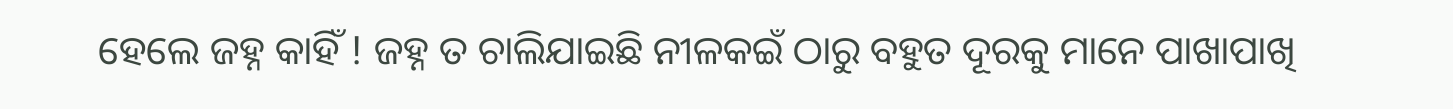ହେଲେ ଜହ୍ନ କାହିଁ ! ଜହ୍ନ ତ ଚାଲିଯାଇଛି ନୀଳକଇଁ ଠାରୁ ବହୁତ ଦୂରକୁ ମାନେ ପାଖାପାଖି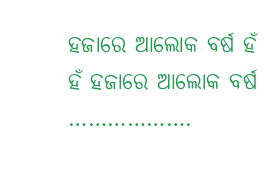ହଜାରେ ଆଲୋକ ବର୍ଷ ହଁ ହଁ ହଜାରେ ଆଲୋକ ବର୍ଷ ……………….